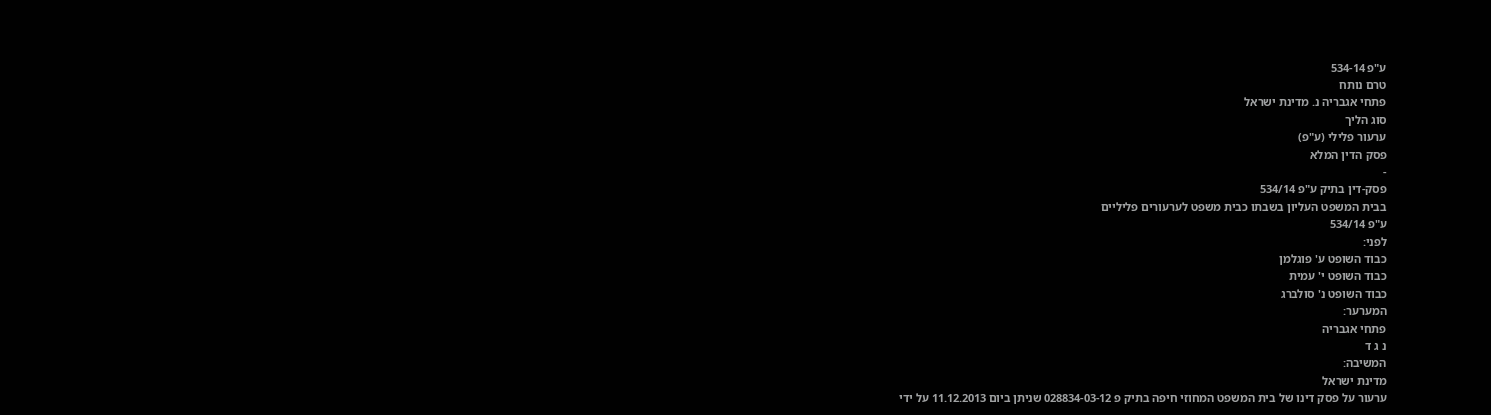ע"פ 534-14
טרם נותח
פתחי אגבריה נ. מדינת ישראל
סוג הליך
ערעור פלילי (ע"פ)
פסק הדין המלא
-
פסק-דין בתיק ע"פ 534/14
בבית המשפט העליון בשבתו כבית משפט לערעורים פליליים
ע"פ 534/14
לפני:
כבוד השופט ע' פוגלמן
כבוד השופט י' עמית
כבוד השופט נ' סולברג
המערער:
פתחי אגבריה
נ ג ד
המשיבה:
מדינת ישראל
ערעור על פסק דינו של בית המשפט המחוזי חיפה בתיק פ 028834-03-12 שניתן ביום 11.12.2013 על ידי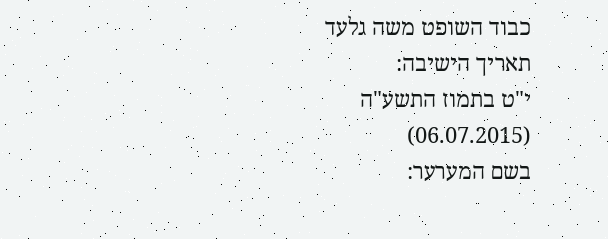כבוד השופט משה גלעד
תאריך הישיבה:
י"ט בתמוז התשע"ה
(06.07.2015)
בשם המערער: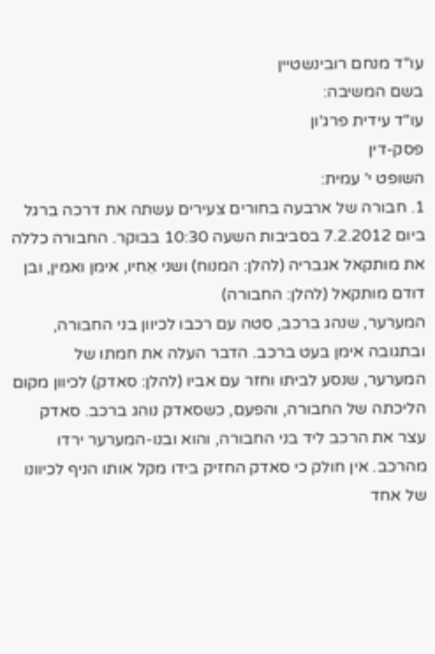עו"ד מנחם רובינשטיין
בשם המשיבה:
עו"ד עידית פרג'ון
פסק-דין
השופט י' עמית:
1. חבורה של ארבעה בחורים צעירים עשתה את דרכה ברגל ביום 7.2.2012 בסביבות השעה 10:30 בבוקר. החבורה כללה את מותקאל אגבריה (להלן: המנוח) ושני אֵחיו, אימן ואמין, ובן דודם מותקאל (להלן: החבורה)
המערער, שנהג ברכב, סטה עם רכבו לכיוון בני החבורה, ובתגובה אימן בעט ברכב. הדבר העלה את חמתו של המערער, שנסע לביתו וחזר עם אביו (להלן: סאדק) לכיוון מקום הליכתה של החבורה, והפעם, כשסאדק נוהג ברכב. סאדק עצר את הרכב ליד בני החבורה, והוא ובנו-המערער ירדו מהרכב. אין חולק כי סאדק החזיק בידו מקל אותו הניף לכיוונו של אחד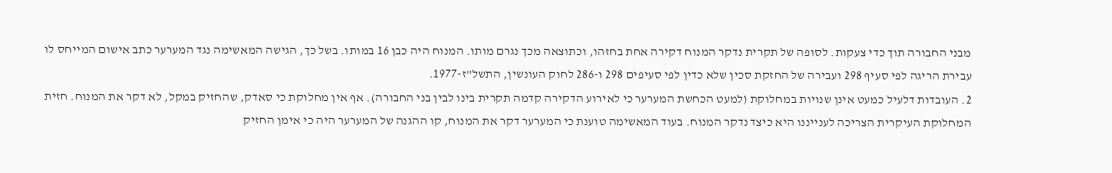מבני החבורה תוך כדי צעקות. לסופה של תקרית נדקר המנוח דקירה אחת בחזהו, וכתוצאה מכך נגרם מותו. המנוח היה כבן 16 במותו. בשל כך, הגישה המאשימה נגד המערער כתב אישום המייחס לו עבירת הריגה לפי סעיף 298 ועבירה של החזקת סכין שלא כדין לפי סעיפים 298 ו-286 לחוק העונשין, התשל"ז-1977.
2. העובדות דלעיל כמעט אינן שנויות במחלוקת (למעט הכחשת המערער כי לאירוע הדקירה קדמה תקרית בינו לבין בני החבורה). אף אין מחלוקת כי סאדק, שהחזיק במקל, לא דקר את המנוח. חזית המחלוקת העיקרית הצריכה לענייננו היא כיצד נדקר המנוח. בעוד המאשימה טוענת כי המערער דקר את המנוח, קו ההגנה של המערער היה כי אימן החזיק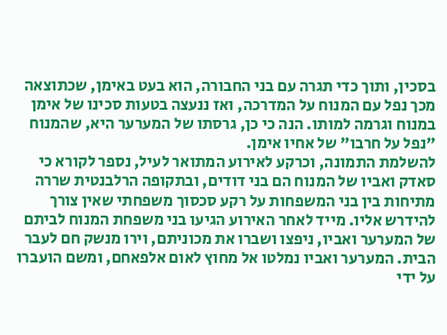בסכין, ותוך כדי תגרה עם בני החבורה, הוא בעט באימן, שכתוצאה מכך נפל עם המנוח על המדרכה, ואז ננעצה בטעות סכינו של אימן במנוח וגרמה למותו. הנה כי כן, גרסתו של המערער היא, שהמנוח "נפל על חרבו" של אחיו אימן.
להשלמת התמונה, וכרקע לאירוע המתואר לעיל, נספר לקורא כי סאדק ואביו של המנוח הם בני דודים, ובתקופה הרלבנטית שררה מתיחות בין בני המשפחות על רקע סכסוך משפחתי שאין צורך להידרש אליו. מייד לאחר האירוע הגיעו בני משפחת המנוח לביתם של המערער ואביו, ניפצו ושברו את מכוניתם, וירו מנשק חם לעבר הבית. המערער ואביו נמלטו אל מחוץ לאום אלפאחם, ומשם הועברו על ידי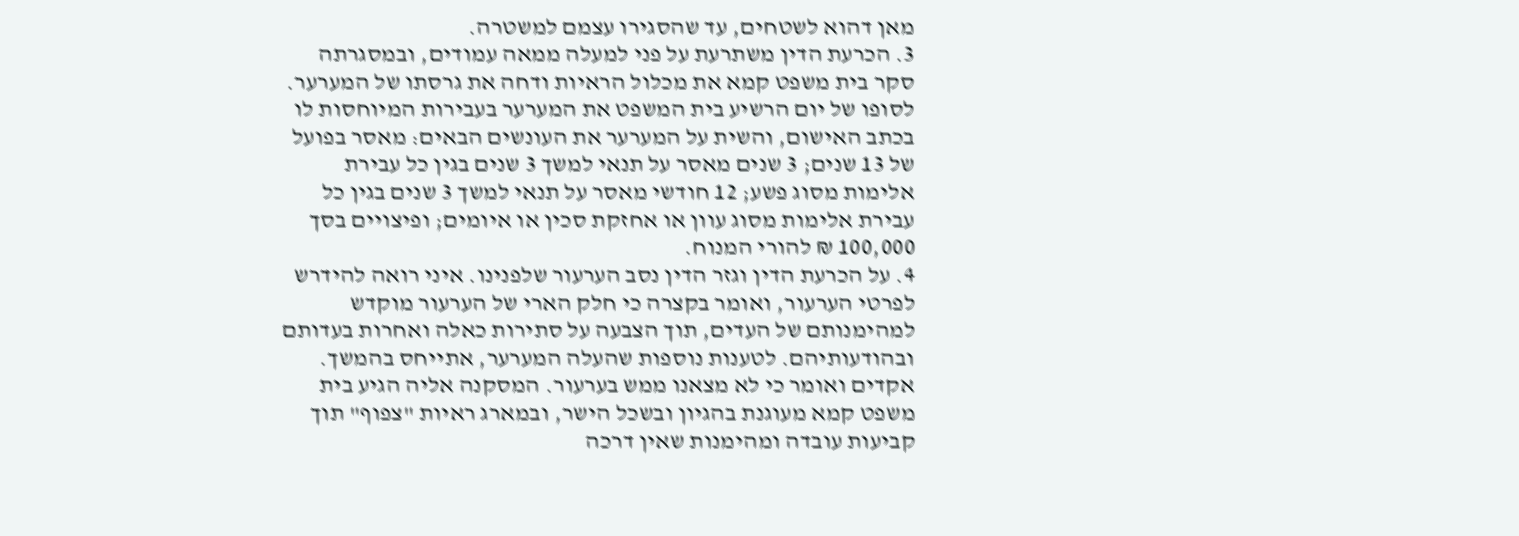מאן דהוא לשטחים, עד שהסגירו עצמם למשטרה.
3. הכרעת הדין משתרעת על פני למעלה ממאה עמודים, ובמסגרתה סקר בית משפט קמא את מכלול הראיות ודחה את גרסתו של המערער.
לסופו של יום הרשיע בית המשפט את המערער בעבירות המיוחסות לו בכתב האישום, והשית על המערער את העונשים הבאים: מאסר בפועל של 13 שנים; 3 שנים מאסר על תנאי למשך 3 שנים בגין כל עבירת אלימות מסוג פשע; 12 חודשי מאסר על תנאי למשך 3 שנים בגין כל עבירת אלימות מסוג עוון או אחזקת סכין או איומים; ופיצויים בסך 100,000 ₪ להורי המנוח.
4. על הכרעת הדין וגזר הדין נסב הערעור שלפנינו. איני רואה להידרש לפרטי הערעור, ואומר בקצרה כי חלק הארי של הערעור מוקדש למהימנותם של העדים, תוך הצבעה על סתירות כאלה ואחרות בעדותם ובהודעותיהם. לטענות נוספות שהעלה המערער, אתייחס בהמשך.
אקדים ואומר כי לא מצאנו ממש בערעור. המסקנה אליה הגיע בית משפט קמא מעוגנת בהגיון ובשכל הישר, ובמארג ראיות "צפוף" תוך קביעות עובדה ומהימנות שאין דרכה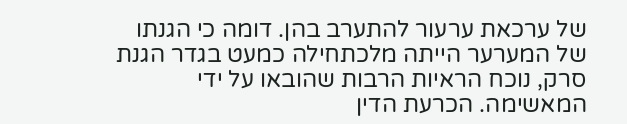של ערכאת ערעור להתערב בהן. דומה כי הגנתו של המערער הייתה מלכתחילה כמעט בגדר הגנת סרק, נוכח הראיות הרבות שהובאו על ידי המאשימה. הכרעת הדין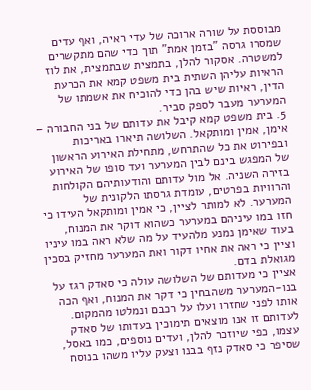מבוססת על שורה ארוכה של עדי ראיה, ואף עדים שמסרו גרסה "בזמן אמת" תוך כדי שהם מתקשרים למשטרה. אסקור להלן, בתמצית שבתמצית, את לוז הראיות עליהן השתית בית משפט קמא את הכרעת הדין, ראיות שיש בהן כדי להוכיח את אשמתו של המערער מעבר לספק סביר.
5. בית משפט קמא קיבל את עדותם של בני החבורה – אימן, אמין ומותקאל. השלושה תיארו באריכות ובפירוט את כל שהתרחש, מתחילת האירוע הראשון של המפגש בינם לבין המערער ועד סופו של האירוע בזירה השניה. אל מול עדותם והודעותיהם הקולחות והרוויות בפרטים, עומדת גרסתו הלקונית של המערער. לא למותר לציין, כי אמין ומותקאל העידו כי חזו במו עיניהם במערער כשהוא דוקר את המנוח, בעוד שאימן נמנע מלהעיד על מה שלא ראה במו עיניו וציין כי ראה את אחיו דקור ואת המערער מחזיק בסכין מגואלת בדם.
אציין כי מעדותם של השלושה עולה כי סאדק רגז על בנו-המערער משהבחין כי דקר את המנוח, ואף הכה אותו לפני שחזרו ועלו על רכבם ונמלטו מהמקום. לעדותם זו אנו מוצאים תימוכין בעדותו של סאדק עצמו, כפי שיוזכר להלן, ועדים נוספים, כמו באסל, שסיפר כי סאדק נזף בבנו וצעק עליו משהו בנוסח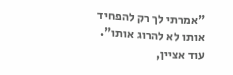"אמרתי לך רק להפחיד אותו לא להרוג אותו".
עוד אציין,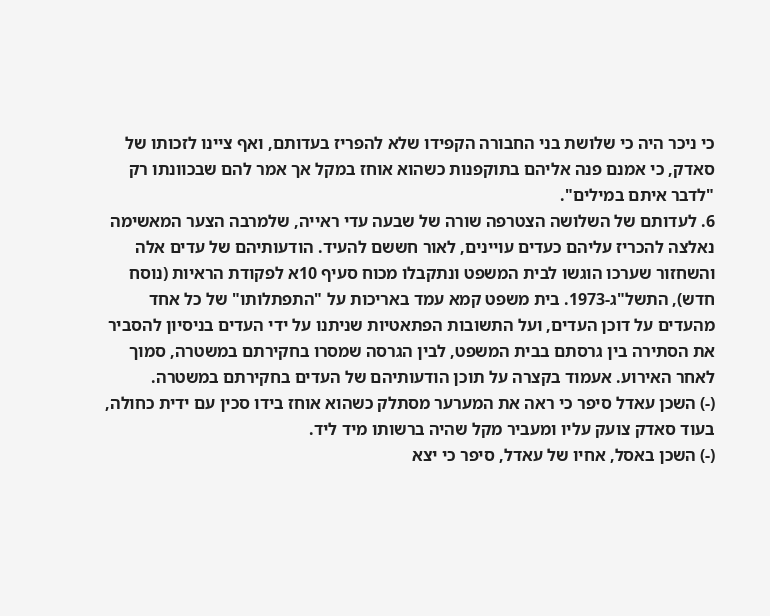כי ניכר היה כי שלושת בני החבורה הקפידו שלא להפריז בעדותם, ואף ציינו לזכותו של סאדק, כי אמנם פנה אליהם בתוקפנות כשהוא אוחז במקל אך אמר להם שבכוונתו רק "לדבר איתם במילים".
6. לעדותם של השלושה הצטרפה שורה של שבעה עדי ראייה, שלמרבה הצער המאשימה נאלצה להכריז עליהם כעדים עויינים, לאור חששם להעיד. הודעותיהם של עדים אלה והשחזור שערכו הוגשו לבית המשפט ונתקבלו מכוח סעיף 10א לפקודת הראיות (נוסח חדש), התשל"ג-1973. בית משפט קמא עמד באריכות על "התפתלותו" של כל אחד מהעדים על דוכן העדים, ועל התשובות הפתאטיות שניתנו על ידי העדים בניסיון להסביר את הסתירה בין גרסתם בבית המשפט, לבין הגרסה שמסרו בחקירתם במשטרה, סמוך לאחר האירוע. אעמוד בקצרה על תוכן הודעותיהם של העדים בחקירתם במשטרה.
(-) השכן עאדל סיפר כי ראה את המערער מסתלק כשהוא אוחז בידו סכין עם ידית כחולה, בעוד סאדק צועק עליו ומעביר מקל שהיה ברשותו מיד ליד.
(-) השכן באסל, אחיו של עאדל, סיפר כי יצא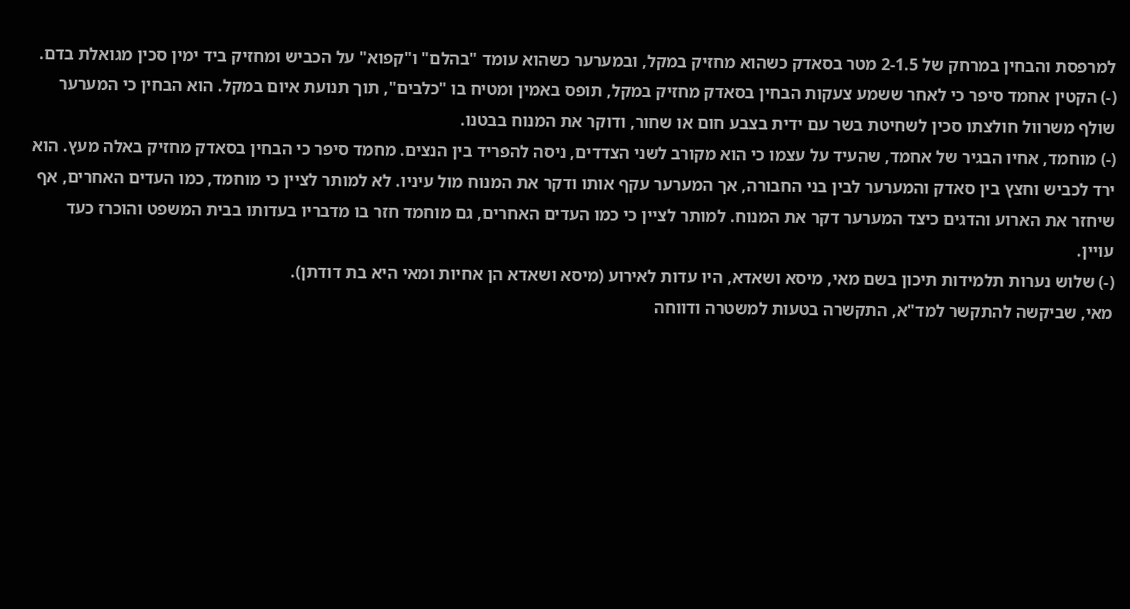למרפסת והבחין במרחק של 2-1.5 מטר בסאדק כשהוא מחזיק במקל, ובמערער כשהוא עומד "בהלם" ו"קפוא" על הכביש ומחזיק ביד ימין סכין מגואלת בדם.
(-) הקטין אחמד סיפר כי לאחר ששמע צעקות הבחין בסאדק מחזיק במקל, תופס באמין ומטיח בו "כלבים", תוך תנועת איום במקל. הוא הבחין כי המערער שולף משרוול חולצתו סכין לשחיטת בשר עם ידית בצבע חום או שחור, ודוקר את המנוח בבטנו.
(-) מוחמד, אחיו הבגיר של אחמד, שהעיד על עצמו כי הוא מקורב לשני הצדדים, ניסה להפריד בין הנצים. מחמד סיפר כי הבחין בסאדק מחזיק באלה מעץ. הוא ירד לכביש וחצץ בין סאדק והמערער לבין בני החבורה, אך המערער עקף אותו ודקר את המנוח מול עיניו. לא למותר לציין כי מוחמד, כמו העדים האחרים, אף שיחזר את הארוע והדגים כיצד המערער דקר את המנוח. למותר לציין כי כמו העדים האחרים, גם מוחמד חזר בו מדבריו בעדותו בבית המשפט והוכרז כעד עויין.
(-) שלוש נערות תלמידות תיכון בשם מאי, מיסא ושאדא, היו עדות לאירוע (מיסא ושאדא הן אחיות ומאי היא בת דודתן).
מאי, שביקשה להתקשר למד"א, התקשרה בטעות למשטרה ודווחה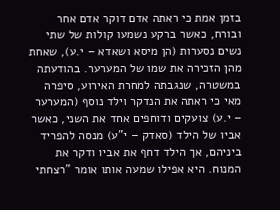בזמן אמת כי ראתה אדם דוקר אדם אחר ובורח, כאשר ברקע נשמעו קולות של שתי נשים נסערות (הן מיסא ושאדא – י.ע), שאחת מהן הזכירה את שמו של המערער. בהודעתה במשטרה, שנגבתה למחרת האירוע, סיפרה מאי כי ראתה את הנדקר וילד נוסף (המערער – י.ע) צועקים ודוחפים אחד את השני, כאשר אביו של הילד (סאדק – י"ע) מנסה להפריד ביניהם, אך הילד דחף את אביו ודקר את המנוח. היא אפילו שמעה אותו אומר "רצחתי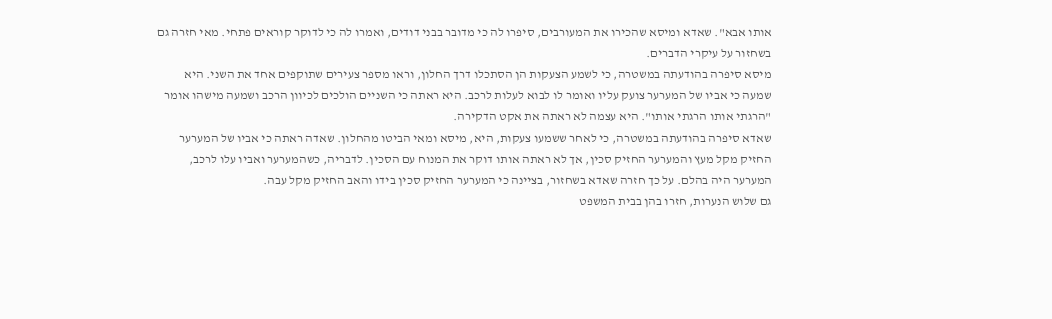אותו אבא". שאדא ומיסא שהכירו את המעורבים, סיפרו לה כי מדובר בבני דודים, ואמרו לה כי לדוקר קוראים פתחי. מאי חזרה גם בשחזור על עיקרי הדברים.
מיסא סיפרה בהודעתה במשטרה, כי לשמע הצעקות הן הסתכלו דרך החלון, וראו מספר צעירים שתוקפים אחד את השני. היא שמעה כי אביו של המערער צועק עליו ואומר לו לבוא לעלות לרכב. היא ראתה כי השניים הולכים לכיוון הרכב ושמעה מישהו אומר "הרגתי אותו הרגתי אותו". היא עצמה לא ראתה את אקט הדקירה.
שאדא סיפרה בהודעתה במשטרה, כי לאחר ששמעו צעקות, היא, מיסא ומאי הביטו מהחלון. שאדה ראתה כי אביו של המערער החזיק מקל מעץ והמערער החזיק סכין, אך לא ראתה אותו דוקר את המנוח עם הסכין. לדבריה, כשהמערער ואביו עלו לרכב, המערער היה בהלם. על כך חזרה שאדא בשחזור, בציינה כי המערער החזיק סכין בידו והאב החזיק מקל עבה.
גם שלוש הנערות, חזרו בהן בבית המשפט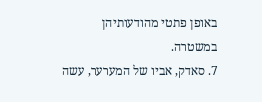באופן פתטי מהודעותיהן במשטרה.
7. סאדק, אביו של המערער, עשה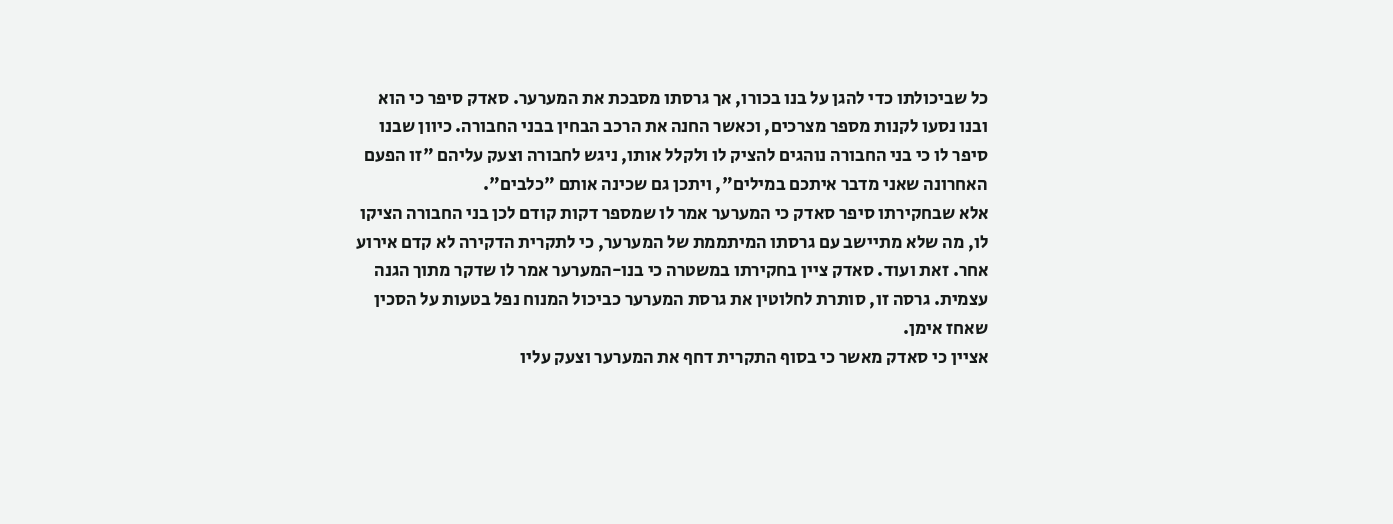כל שביכולתו כדי להגן על בנו בכורו, אך גרסתו מסבכת את המערער. סאדק סיפר כי הוא ובנו נסעו לקנות מספר מצרכים, וכאשר החנה את הרכב הבחין בבני החבורה. כיוון שבנו סיפר לו כי בני החבורה נוהגים להציק לו ולקלל אותו, ניגש לחבורה וצעק עליהם "זו הפעם האחרונה שאני מדבר איתכם במילים", ויתכן גם שכינה אותם "כלבים".
אלא שבחקירתו סיפר סאדק כי המערער אמר לו שמספר דקות קודם לכן בני החבורה הציקו לו, מה שלא מתיישב עם גרסתו המיתממת של המערער, כי לתקרית הדקירה לא קדם אירוע אחר. זאת ועוד. סאדק ציין בחקירתו במשטרה כי בנו-המערער אמר לו שדקר מתוך הגנה עצמית. גרסה זו, סותרת לחלוטין את גרסת המערער כביכול המנוח נפל בטעות על הסכין שאחז אימן.
אציין כי סאדק מאשר כי בסוף התקרית דחף את המערער וצעק עליו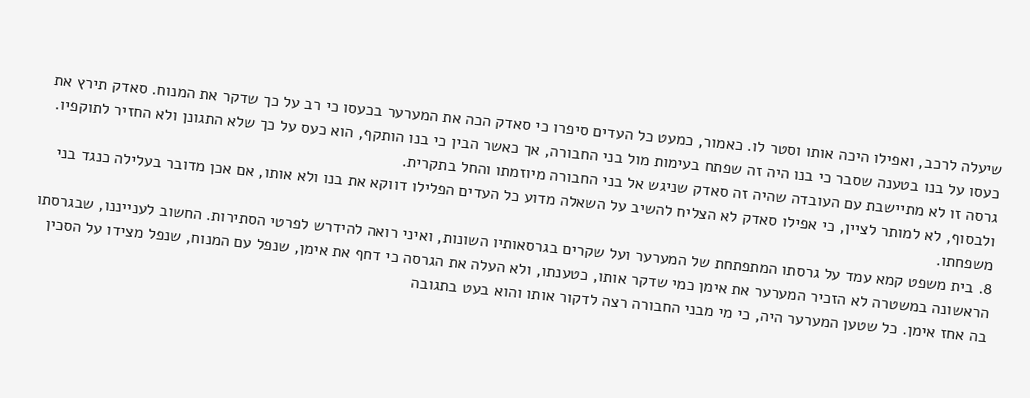שיעלה לרכב, ואפילו היכה אותו וסטר לו. כאמור, כמעט כל העדים סיפרו כי סאדק הכה את המערער בכעסו כי רב על כך שדקר את המנוח. סאדק תירץ את כעסו על בנו בטענה שסבר כי בנו היה זה שפתח בעימות מול בני החבורה, אך כאשר הבין כי בנו הותקף, הוא כעס על כך שלא התגונן ולא החזיר לתוקפיו. גרסה זו לא מתיישבת עם העובדה שהיה זה סאדק שניגש אל בני החבורה מיוזמתו והחל בתקרית.
ולבסוף, לא למותר לציין, כי אפילו סאדק לא הצליח להשיב על השאלה מדוע כל העדים הפלילו דווקא את בנו ולא אותו, אם אכן מדובר בעלילה כנגד בני משפחתו.
8. בית משפט קמא עמד על גרסתו המתפתחת של המערער ועל שקרים בגרסאותיו השונות, ואיני רואה להידרש לפרטי הסתירות. החשוב לענייננו, שבגרסתו הראשונה במשטרה לא הזכיר המערער את אימן כמי שדקר אותו, כטענתו, ולא העלה את הגרסה כי דחף את אימן, שנפל עם המנוח, שנפל מצידו על הסכין בה אחז אימן. כל שטען המערער היה, כי מי מבני החבורה רצה לדקור אותו והוא בעט בתגובה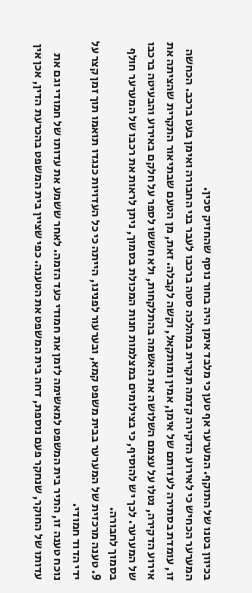בכיוון בטנו של התוקף. המערער אף טען כי מלבד אימן היה בחור נוסף שהחזיק סכין.
המערער הכחיש כי לאירוע הדקירה קדמה תקרית במהלכה סטה ברכבו לעבר בני החבורה ואימן בעט ברכב. הכחשה זו, עומדת בסתירה לעדותם של אימן, אמין ומותקאל, וקשה לקבלה. זאת, מן הטעם שבתיאור התקרית שהציתה את אירוע הדקירה, נטלו על עצמם השלושה את האשמה בהתלקחות, ולא חששו לספר על חלקם באירוע והבעיטה ברכבו של המערער. לכך יש להוסיף, כי בצילומים במצלמות חנות המכולת בסמוך, ניתן לראות את רכבו של המערער חולף בסמוך לחבורה.
9. טענה מרכזית של המערער בבית משפט קמא, ובערעור לפנינו, הייתה כי כל העדויות כנגדו תואמו תוך זמן קצר על ידי הדוד חמודי.
נוכח טענה זו, התיר בית המשפט למאשימה לזמן את חמודי כעד הזמה. לאחר ששמע את עדותו של חמודי וגם את עדותו של החוקר, שנחקר פעם נוספת, דחה בית המשפט את הטענה. כפי שציין בית המשפט בהכרעת הדין, אכן אין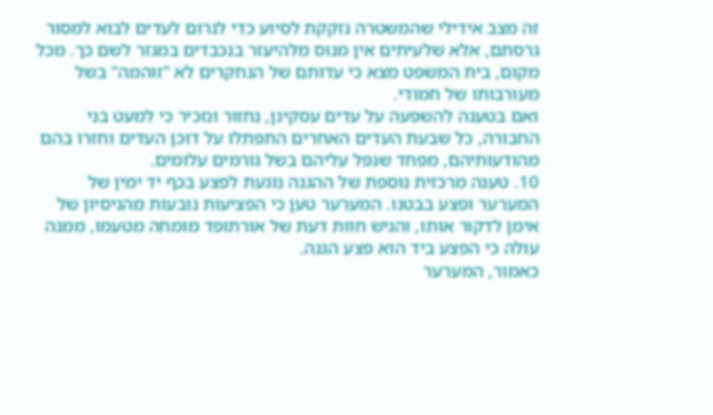זה מצב אידילי שהמשטרה נזקקת לסיוע כדי לגרום לעדים לבוא למסור גרסתם, אלא שלעיתים אין מנוס מלהיעזר בנכבדים במגזר לשם כך. מכל מקום, בית המשפט מצא כי עדותם של הנחקרים לא "זוהמה" בשל מעורבותו של חמודי.
ואם בטענה להשפעה על עדים עסקינן, נחזור ונזכיר כי למעט בני החבורה, כל שבעת העדים האחרים התפתלו על דוכן העדים וחזרו בהם מהודעותיהם, מפחד שנפל עליהם בשל גורמים עלומים.
10. טענה מרכזית נוספת של ההגנה נוגעת לפצע בכף יד ימין של המערער ופצע בבטנו. המערער טען כי הפציעות נובעות מהניסיון של אימן לדקור אותו, והגיש חוות דעת של אורתופד מומחה מטעמו, ממנה עולה כי הפצע ביד הוא פצע הגנה.
כאמור, המערער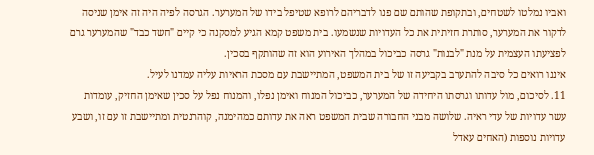ואביו נמלטו לשטחים, ובתקופת שהותם שם פנו לדבריהם לרופא שטיפל בידו של המערער. הגרסה לפיה היה זה אימן שניסה לדקור את המערער, סותרת חזיתית את כל העדויות שנשמעו. בית משפט קמא הגיע למסקנה כי קיים "חשד כבד" שהמערער גרם לפציעתו העצמית על מנת "לבנות" גרסה כביכול במהלך האירוע הוא זה שהותקף בסכין.
איננו רואים כל סיבה להתערב בקביעה זו של בית המשפט, המתיישבת עם מסכת הראיות עליה עמדנו לעיל.
11. לסיכום, מול עדותו וגרסתו היחידה של המערער, כביכול המנוח ואימן נפלו, והמנוח נפל על סכין שאימן החזיק, עומדות עשר עדויות של עדי ראיה. שלושה מבני החבורה שבית המשפט ראה את עדותם כמהימנה, קוהרנטית ומתיישבת זו עם זו, ושבע עדויות נוספות (האחים עאדל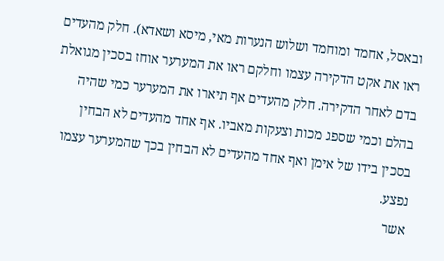ובאסל, אחמד ומוחמד ושלוש הנערות מאי, מיסא ושאדא). חלק מהעדים ראו את אקט הדקירה עצמו וחלקם ראו את המערער אוחז בסכין מגואלת בדם לאחר הדקירה. חלק מהעדים אף תיארו את המערער כמי שהיה בהלם וכמי שספג מכות וצעקות מאביו. אף אחד מהעדים לא הבחין בסכין בידו של אימן ואף אחד מהעדים לא הבחין בכך שהמערער עצמו נפצע.
אשר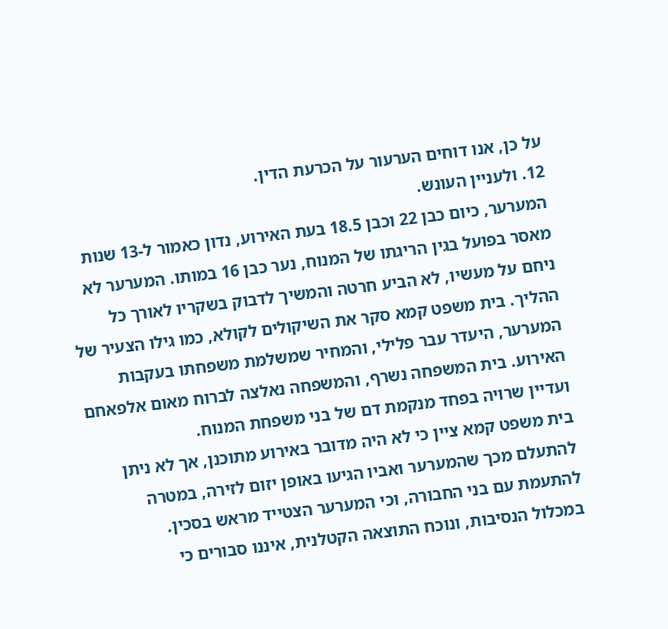על כן, אנו דוחים הערעור על הכרעת הדין.
12. ולעניין העונש.
המערער, כיום כבן 22 וכבן 18.5 בעת האירוע, נדון כאמור ל-13 שנות מאסר בפועל בגין הריגתו של המנוח, נער כבן 16 במותו. המערער לא ניחם על מעשיו, לא הביע חרטה והמשיך לדבוק בשקריו לאורך כל ההליך. בית משפט קמא סקר את השיקולים לקולא, כמו גילו הצעיר של המערער, היעדר עבר פלילי, והמחיר שמשלמת משפחתו בעקבות האירוע. בית המשפחה נשרף, והמשפחה נאלצה לברוח מאום אלפאחם ועדיין שרויה בפחד מנקמת דם של בני משפחת המנוח.
בית משפט קמא ציין כי לא היה מדובר באירוע מתוכנן, אך לא ניתן להתעלם מכך שהמערער ואביו הגיעו באופן יזום לזירה, במטרה להתעמת עם בני החבורה, וכי המערער הצטייד מראש בסכין.
במכלול הנסיבות, ונוכח התוצאה הקטלנית, איננו סבורים כי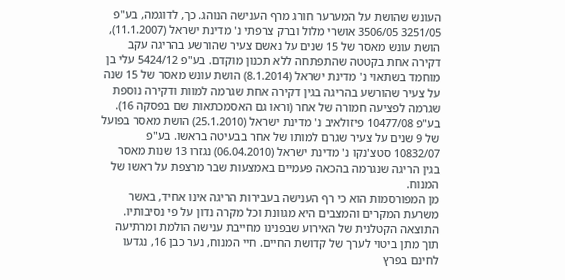העונש שהושת על המערער חורג מרף הענישה הנוהג. כך, לדוגמה, בע"פ 3251/05 3506/05 אושרי מלול וברק צרפתי נ' מדינת ישראל (11.1.2007), הושת עונש מאסר של 15 שנים על נאשם צעיר שהורשע בהריגה עקב דקירה אחת בקטטה שהתפתחה ללא תכנון מוקדם. בע"פ 5424/12 עלי בן מוחמד בשתאוי נ' מדינת ישראל (8.1.2014) הושת עונש מאסר של 15 שנה על צעיר שהורשע בהריגה בגין דקירה אחת שגרמה למוות ודקירה נוספת שגרמה לפציעה חמורה של אחר (וראו גם האסמכתאות שם בפסקה 16). בע"פ 10477/08 פיזולאיב נ' מדינת ישראל (25.1.2010) הושת מאסר בפועל של 9 שנים על צעיר שגרם למותו של אחר בבעיטה בראשו. בע"פ 10832/07 סטצ'נקו נ' מדינת ישראל (06.04.2010) נגזרו 13 שנות מאסר בגין הריגה שנגרמה בהכאה פעמיים באמצעות שבר מרצפת על ראשו של המנוח.
מן המפורסמות הוא כי רף הענישה בעבירות הריגה אינו אחיד, באשר משרעת המקרים והמצבים היא מגוונת וכל מקרה נדון על פי נסיבותיו. התוצאה הקטלנית של האירוע שבפנינו מחייבת ענישה הולמת ומרתיעה תוך מתן ביטוי לערך של קדושת החיים. חיי המנוח, נער כבן 16, נגדעו לחינם בפרץ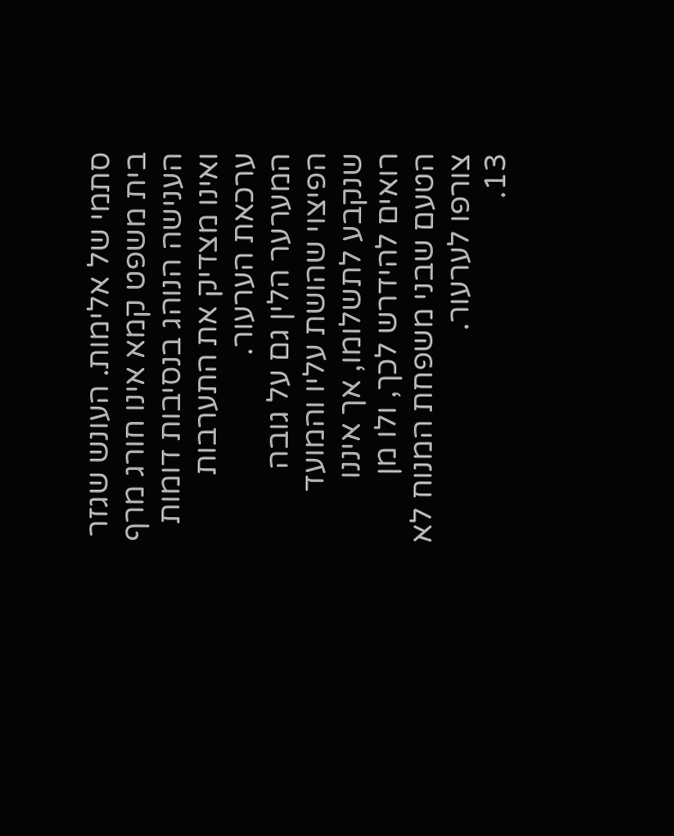סתמי של אלימות. העונש שגזר בית משפט קמא אינו חורג מרף הענישה הנוהג בנסיבות דומות ואינו מצדיק את התערבות ערכאת הערעור.
המערער הלין גם על גובה הפיצוי שהושת עליו והמועד שנקבע לתשלומו, אך איננו רואים להידרש לכך, ולו מן הטעם שבני משפחת המנוח לא צורפו לערעור.
13.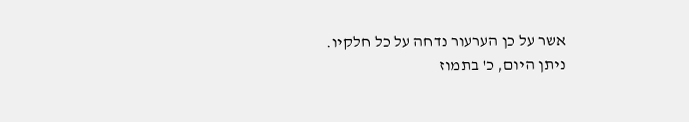אשר על כן הערעור נדחה על כל חלקיו.
ניתן היום, כ' בתמוז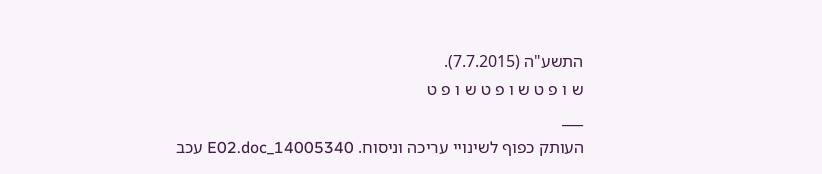התשע"ה (7.7.2015).
ש ו פ ט ש ו פ ט ש ו פ ט
___
העותק כפוף לשינויי עריכה וניסוח. 14005340_E02.doc עכב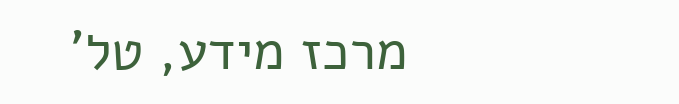מרכז מידע, טל'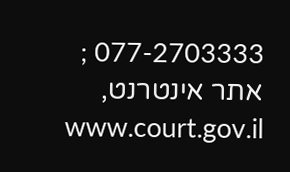077-2703333 ; אתר אינטרנט, www.court.gov.il